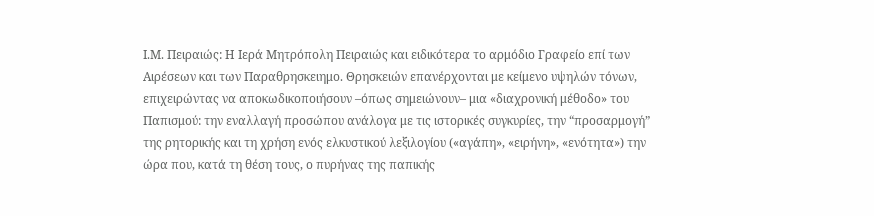Ι.Μ. Πειραιώς: Η Ιερά Μητρόπολη Πειραιώς και ειδικότερα το αρμόδιο Γραφείο επί των Αιρέσεων και των Παραθρησκειημο. Θρησκειών επανέρχονται με κείμενο υψηλών τόνων, επιχειρώντας να αποκωδικοποιήσουν –όπως σημειώνουν– μια «διαχρονική μέθοδο» του Παπισμού: την εναλλαγή προσώπου ανάλογα με τις ιστορικές συγκυρίες, την “προσαρμογή” της ρητορικής και τη χρήση ενός ελκυστικού λεξιλογίου («αγάπη», «ειρήνη», «ενότητα») την ώρα που, κατά τη θέση τους, ο πυρήνας της παπικής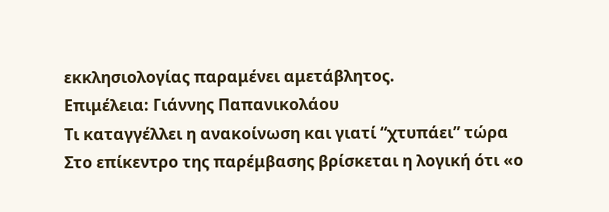εκκλησιολογίας παραμένει αμετάβλητος.
Επιμέλεια: Γιάννης Παπανικολάου
Τι καταγγέλλει η ανακοίνωση και γιατί “χτυπάει” τώρα
Στο επίκεντρο της παρέμβασης βρίσκεται η λογική ότι «ο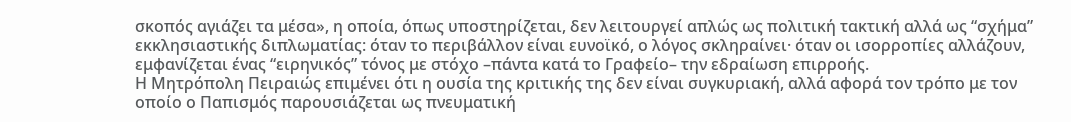σκοπός αγιάζει τα μέσα», η οποία, όπως υποστηρίζεται, δεν λειτουργεί απλώς ως πολιτική τακτική αλλά ως “σχήμα” εκκλησιαστικής διπλωματίας: όταν το περιβάλλον είναι ευνοϊκό, ο λόγος σκληραίνει· όταν οι ισορροπίες αλλάζουν, εμφανίζεται ένας “ειρηνικός” τόνος με στόχο –πάντα κατά το Γραφείο– την εδραίωση επιρροής.
Η Μητρόπολη Πειραιώς επιμένει ότι η ουσία της κριτικής της δεν είναι συγκυριακή, αλλά αφορά τον τρόπο με τον οποίο ο Παπισμός παρουσιάζεται ως πνευματική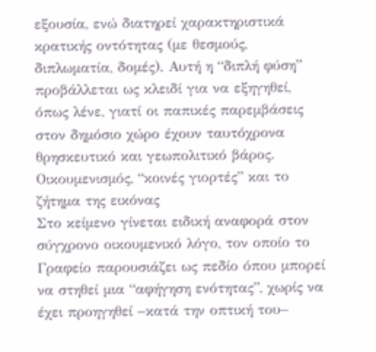εξουσία, ενώ διατηρεί χαρακτηριστικά κρατικής οντότητας (με θεσμούς, διπλωματία, δομές). Αυτή η “διπλή φύση” προβάλλεται ως κλειδί για να εξηγηθεί, όπως λένε, γιατί οι παπικές παρεμβάσεις στον δημόσιο χώρο έχουν ταυτόχρονα θρησκευτικό και γεωπολιτικό βάρος.
Οικουμενισμός, “κοινές γιορτές” και το ζήτημα της εικόνας
Στο κείμενο γίνεται ειδική αναφορά στον σύγχρονο οικουμενικό λόγο, τον οποίο το Γραφείο παρουσιάζει ως πεδίο όπου μπορεί να στηθεί μια “αφήγηση ενότητας”, χωρίς να έχει προηγηθεί –κατά την οπτική του–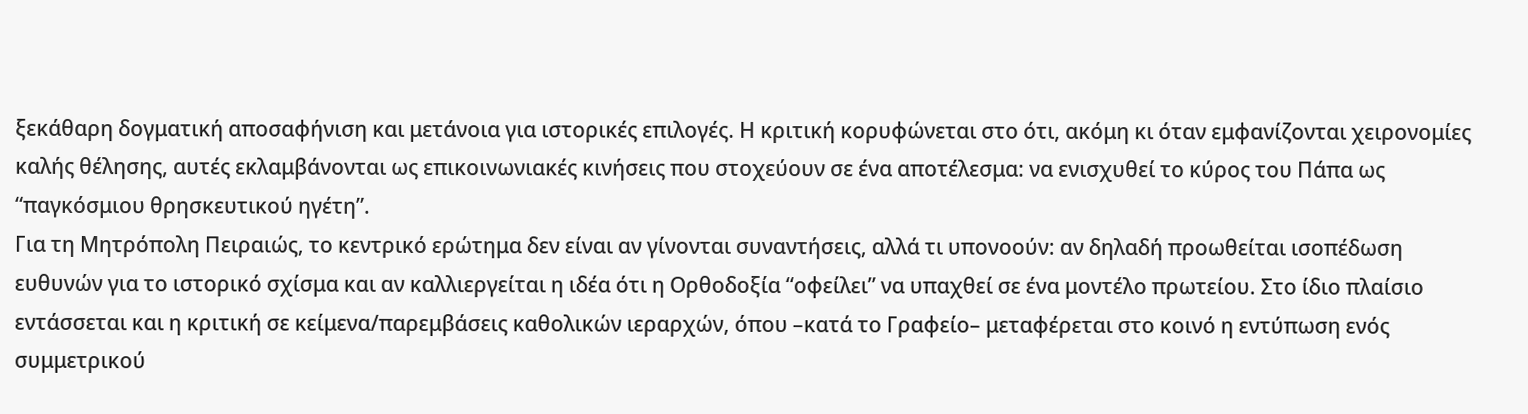ξεκάθαρη δογματική αποσαφήνιση και μετάνοια για ιστορικές επιλογές. Η κριτική κορυφώνεται στο ότι, ακόμη κι όταν εμφανίζονται χειρονομίες καλής θέλησης, αυτές εκλαμβάνονται ως επικοινωνιακές κινήσεις που στοχεύουν σε ένα αποτέλεσμα: να ενισχυθεί το κύρος του Πάπα ως “παγκόσμιου θρησκευτικού ηγέτη”.
Για τη Μητρόπολη Πειραιώς, το κεντρικό ερώτημα δεν είναι αν γίνονται συναντήσεις, αλλά τι υπονοούν: αν δηλαδή προωθείται ισοπέδωση ευθυνών για το ιστορικό σχίσμα και αν καλλιεργείται η ιδέα ότι η Ορθοδοξία “οφείλει” να υπαχθεί σε ένα μοντέλο πρωτείου. Στο ίδιο πλαίσιο εντάσσεται και η κριτική σε κείμενα/παρεμβάσεις καθολικών ιεραρχών, όπου –κατά το Γραφείο– μεταφέρεται στο κοινό η εντύπωση ενός συμμετρικού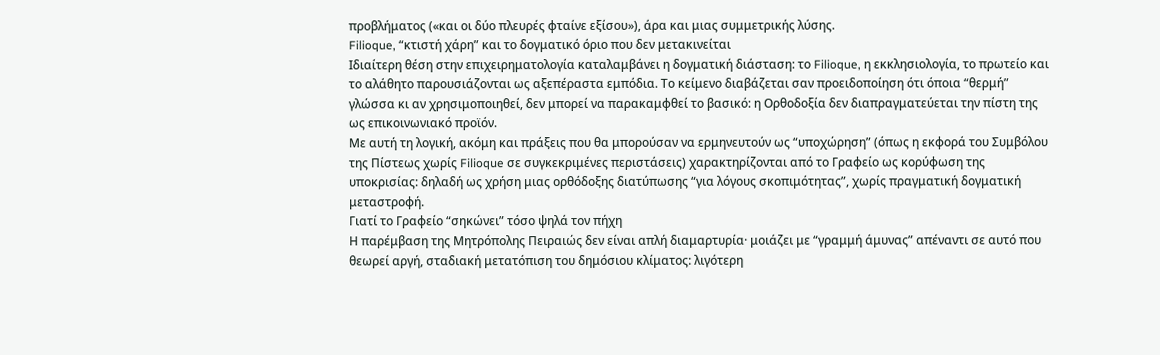προβλήματος («και οι δύο πλευρές φταίνε εξίσου»), άρα και μιας συμμετρικής λύσης.
Filioque, “κτιστή χάρη” και το δογματικό όριο που δεν μετακινείται
Ιδιαίτερη θέση στην επιχειρηματολογία καταλαμβάνει η δογματική διάσταση: το Filioque, η εκκλησιολογία, το πρωτείο και το αλάθητο παρουσιάζονται ως αξεπέραστα εμπόδια. Το κείμενο διαβάζεται σαν προειδοποίηση ότι όποια “θερμή” γλώσσα κι αν χρησιμοποιηθεί, δεν μπορεί να παρακαμφθεί το βασικό: η Ορθοδοξία δεν διαπραγματεύεται την πίστη της ως επικοινωνιακό προϊόν.
Με αυτή τη λογική, ακόμη και πράξεις που θα μπορούσαν να ερμηνευτούν ως “υποχώρηση” (όπως η εκφορά του Συμβόλου της Πίστεως χωρίς Filioque σε συγκεκριμένες περιστάσεις) χαρακτηρίζονται από το Γραφείο ως κορύφωση της υποκρισίας: δηλαδή ως χρήση μιας ορθόδοξης διατύπωσης “για λόγους σκοπιμότητας”, χωρίς πραγματική δογματική μεταστροφή.
Γιατί το Γραφείο “σηκώνει” τόσο ψηλά τον πήχη
Η παρέμβαση της Μητρόπολης Πειραιώς δεν είναι απλή διαμαρτυρία· μοιάζει με “γραμμή άμυνας” απέναντι σε αυτό που θεωρεί αργή, σταδιακή μετατόπιση του δημόσιου κλίματος: λιγότερη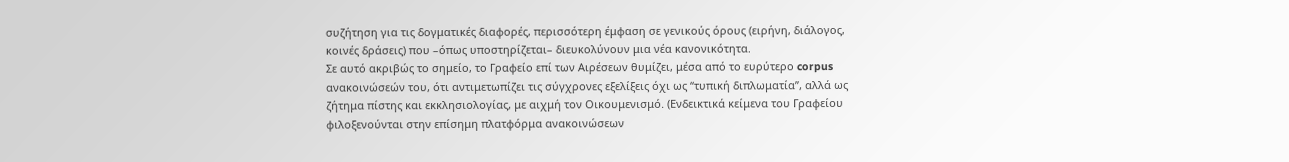συζήτηση για τις δογματικές διαφορές, περισσότερη έμφαση σε γενικούς όρους (ειρήνη, διάλογος, κοινές δράσεις) που –όπως υποστηρίζεται– διευκολύνουν μια νέα κανονικότητα.
Σε αυτό ακριβώς το σημείο, το Γραφείο επί των Αιρέσεων θυμίζει, μέσα από το ευρύτερο corpus ανακοινώσεών του, ότι αντιμετωπίζει τις σύγχρονες εξελίξεις όχι ως “τυπική διπλωματία”, αλλά ως ζήτημα πίστης και εκκλησιολογίας, με αιχμή τον Οικουμενισμό. (Ενδεικτικά κείμενα του Γραφείου φιλοξενούνται στην επίσημη πλατφόρμα ανακοινώσεων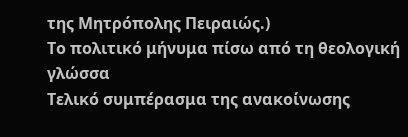της Μητρόπολης Πειραιώς.)
Το πολιτικό μήνυμα πίσω από τη θεολογική γλώσσα
Τελικό συμπέρασμα της ανακοίνωσης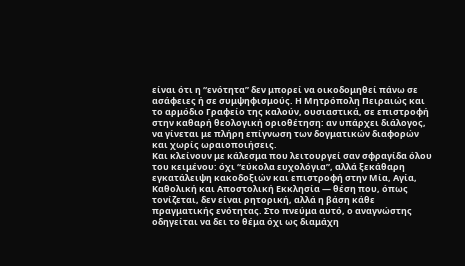είναι ότι η “ενότητα” δεν μπορεί να οικοδομηθεί πάνω σε ασάφειες ή σε συμψηφισμούς. Η Μητρόπολη Πειραιώς και το αρμόδιο Γραφείο της καλούν, ουσιαστικά, σε επιστροφή στην καθαρή θεολογική οριοθέτηση: αν υπάρχει διάλογος, να γίνεται με πλήρη επίγνωση των δογματικών διαφορών και χωρίς ωραιοποιήσεις.
Και κλείνουν με κάλεσμα που λειτουργεί σαν σφραγίδα όλου του κειμένου: όχι “εύκολα ευχολόγια”, αλλά ξεκάθαρη εγκατάλειψη κακοδοξιών και επιστροφή στην Μία, Αγία, Καθολική και Αποστολική Εκκλησία — θέση που, όπως τονίζεται, δεν είναι ρητορική, αλλά η βάση κάθε πραγματικής ενότητας. Στο πνεύμα αυτό, ο αναγνώστης οδηγείται να δει το θέμα όχι ως διαμάχη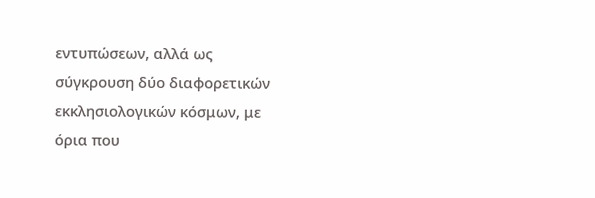εντυπώσεων, αλλά ως σύγκρουση δύο διαφορετικών εκκλησιολογικών κόσμων, με όρια που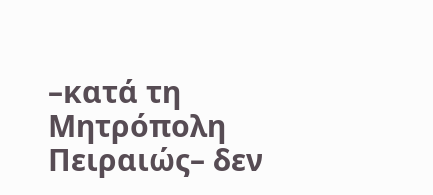–κατά τη Μητρόπολη Πειραιώς– δεν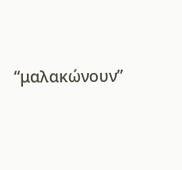“μαλακώνουν”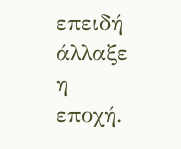επειδή άλλαξε η εποχή.